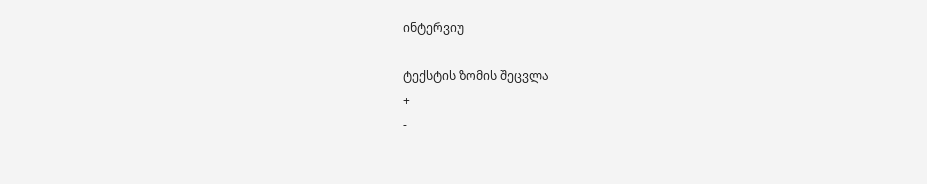ინტერვიუ

ტექსტის ზომის შეცვლა
+
-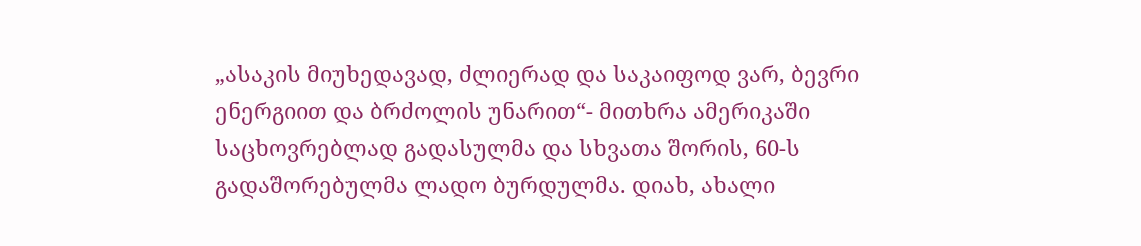„ასაკის მიუხედავად, ძლიერად და საკაიფოდ ვარ, ბევრი ენერგიით და ბრძოლის უნარით“- მითხრა ამერიკაში საცხოვრებლად გადასულმა და სხვათა შორის, 60-ს გადაშორებულმა ლადო ბურდულმა. დიახ, ახალი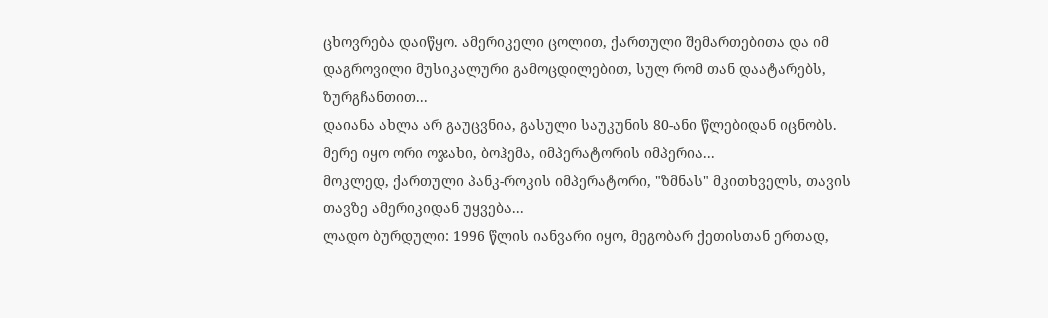ცხოვრება დაიწყო. ამერიკელი ცოლით, ქართული შემართებითა და იმ დაგროვილი მუსიკალური გამოცდილებით, სულ რომ თან დაატარებს, ზურგჩანთით...
დაიანა ახლა არ გაუცვნია, გასული საუკუნის 80-ანი წლებიდან იცნობს. მერე იყო ორი ოჯახი, ბოჰემა, იმპერატორის იმპერია...
მოკლედ, ქართული პანკ-როკის იმპერატორი, "ზმნას" მკითხველს, თავის თავზე ამერიკიდან უყვება...
ლადო ბურდული: 1996 წლის იანვარი იყო, მეგობარ ქეთისთან ერთად,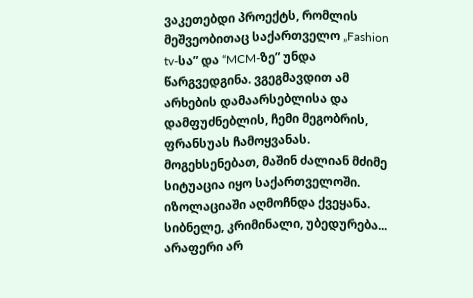ვაკეთებდი პროექტს, რომლის მეშვეობითაც საქართველო „Fashion tv-სა” და “MCM-ზე” უნდა წარგვედგინა. ვგეგმავდით ამ არხების დამაარსებლისა და დამფუძნებლის, ჩემი მეგობრის, ფრანსუას ჩამოყვანას.
მოგეხსენებათ, მაშინ ძალიან მძიმე სიტუაცია იყო საქართველოში. იზოლაციაში აღმოჩნდა ქვეყანა. სიბნელე, კრიმინალი, უბედურება... არაფერი არ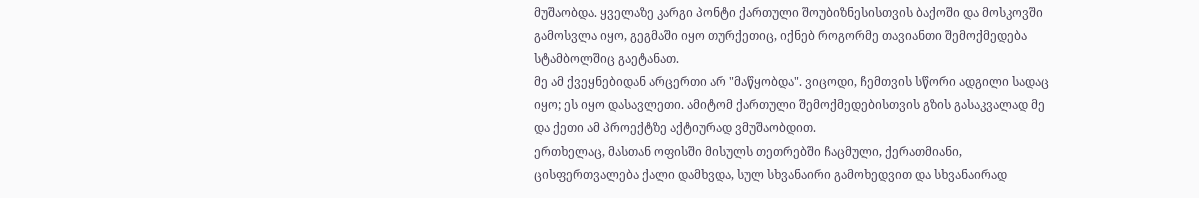მუშაობდა. ყველაზე კარგი პონტი ქართული შოუბიზნესისთვის ბაქოში და მოსკოვში გამოსვლა იყო, გეგმაში იყო თურქეთიც, იქნებ როგორმე თავიანთი შემოქმედება სტამბოლშიც გაეტანათ.
მე ამ ქვეყნებიდან არცერთი არ "მაწყობდა". ვიცოდი, ჩემთვის სწორი ადგილი სადაც იყო; ეს იყო დასავლეთი. ამიტომ ქართული შემოქმედებისთვის გზის გასაკვალად მე და ქეთი ამ პროექტზე აქტიურად ვმუშაობდით.
ერთხელაც, მასთან ოფისში მისულს თეთრებში ჩაცმული, ქერათმიანი, ცისფერთვალება ქალი დამხვდა, სულ სხვანაირი გამოხედვით და სხვანაირად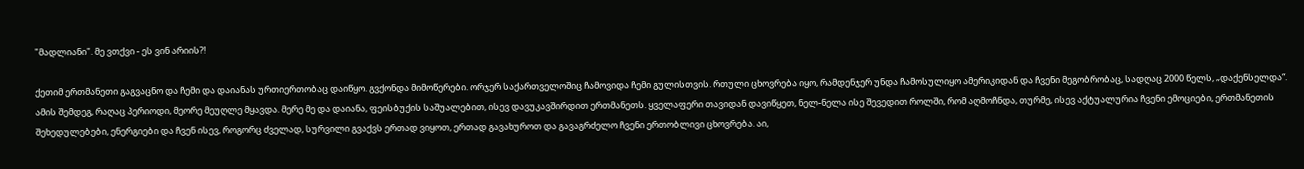"მადლიანი". მე ვთქვი - ეს ვინ არიის?!

ქეთიმ ერთმანეთი გაგვაცნო და ჩემი და დაიანას ურთიერთობაც დაიწყო. გვქონდა მიმოწერები. ორჯერ საქართველოშიც ჩამოვიდა ჩემი გულისთვის. რთული ცხოვრება იყო, რამდენჯერ უნდა ჩამოსულიყო ამერიკიდან და ჩვენი მეგობრობაც, სადღაც 2000 წელს, „დაქენსელდა“.
ამის შემდეგ, რაღაც პერიოდი, მეორე მეუღლე მყავდა. მერე მე და დაიანა, ფეისბუქის საშუალებით, ისევ დავუკავშირდით ერთმანეთს. ყველაფერი თავიდან დავიწყეთ, ნელ-ნელა ისე შევედით როლში, რომ აღმოჩნდა, თურმე, ისევ აქტუალურია ჩვენი ემოციები, ერთმანეთის შეხედულებები, ენერგიები და ჩვენ ისევ, როგორც ძველად, სურვილი გვაქვს ერთად ვიყოთ, ერთად გავახუროთ და გავაგრძელო ჩვენი ერთობლივი ცხოვრება. აი,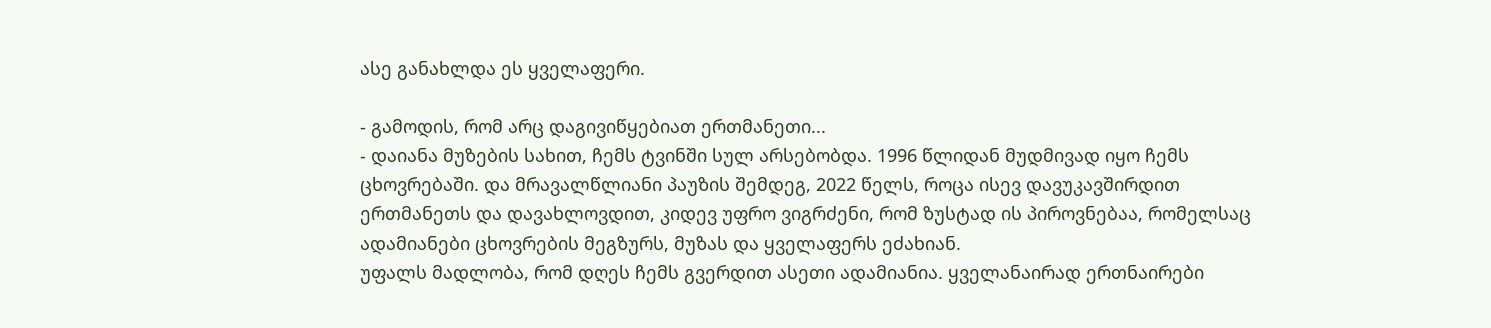ასე განახლდა ეს ყველაფერი.

- გამოდის, რომ არც დაგივიწყებიათ ერთმანეთი...
- დაიანა მუზების სახით, ჩემს ტვინში სულ არსებობდა. 1996 წლიდან მუდმივად იყო ჩემს ცხოვრებაში. და მრავალწლიანი პაუზის შემდეგ, 2022 წელს, როცა ისევ დავუკავშირდით ერთმანეთს და დავახლოვდით, კიდევ უფრო ვიგრძენი, რომ ზუსტად ის პიროვნებაა, რომელსაც ადამიანები ცხოვრების მეგზურს, მუზას და ყველაფერს ეძახიან.
უფალს მადლობა, რომ დღეს ჩემს გვერდით ასეთი ადამიანია. ყველანაირად ერთნაირები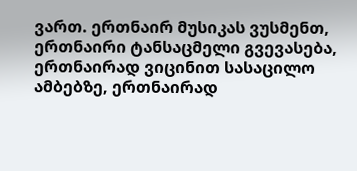ვართ. ერთნაირ მუსიკას ვუსმენთ, ერთნაირი ტანსაცმელი გვევასება, ერთნაირად ვიცინით სასაცილო ამბებზე, ერთნაირად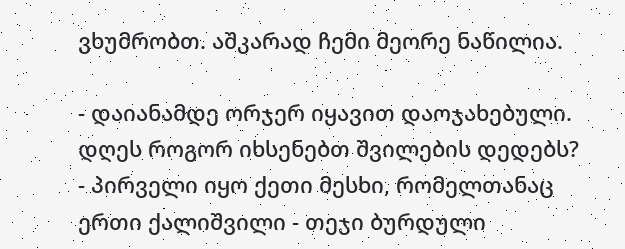ვხუმრობთ. აშკარად ჩემი მეორე ნაწილია.

- დაიანამდე ორჯერ იყავით დაოჯახებული. დღეს როგორ იხსენებთ შვილების დედებს?
- პირველი იყო ქეთი მესხი, რომელთანაც ერთი ქალიშვილი - თეჯი ბურდული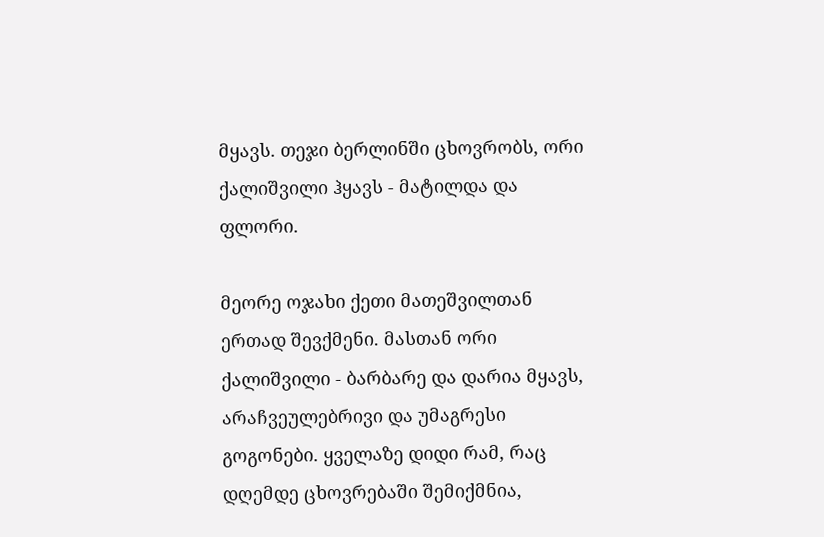მყავს. თეჯი ბერლინში ცხოვრობს, ორი ქალიშვილი ჰყავს - მატილდა და ფლორი.

მეორე ოჯახი ქეთი მათეშვილთან ერთად შევქმენი. მასთან ორი ქალიშვილი - ბარბარე და დარია მყავს, არაჩვეულებრივი და უმაგრესი გოგონები. ყველაზე დიდი რამ, რაც დღემდე ცხოვრებაში შემიქმნია,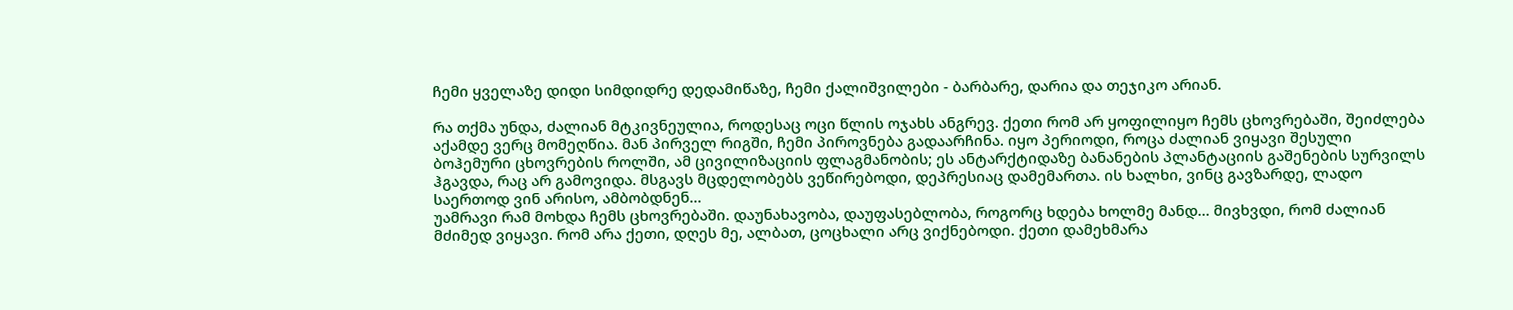ჩემი ყველაზე დიდი სიმდიდრე დედამიწაზე, ჩემი ქალიშვილები - ბარბარე, დარია და თეჯიკო არიან.

რა თქმა უნდა, ძალიან მტკივნეულია, როდესაც ოცი წლის ოჯახს ანგრევ. ქეთი რომ არ ყოფილიყო ჩემს ცხოვრებაში, შეიძლება აქამდე ვერც მომეღწია. მან პირველ რიგში, ჩემი პიროვნება გადაარჩინა. იყო პერიოდი, როცა ძალიან ვიყავი შესული ბოჰემური ცხოვრების როლში, ამ ცივილიზაციის ფლაგმანობის; ეს ანტარქტიდაზე ბანანების პლანტაციის გაშენების სურვილს ჰგავდა, რაც არ გამოვიდა. მსგავს მცდელობებს ვეწირებოდი, დეპრესიაც დამემართა. ის ხალხი, ვინც გავზარდე, ლადო საერთოდ ვინ არისო, ამბობდნენ...
უამრავი რამ მოხდა ჩემს ცხოვრებაში. დაუნახავობა, დაუფასებლობა, როგორც ხდება ხოლმე მანდ... მივხვდი, რომ ძალიან მძიმედ ვიყავი. რომ არა ქეთი, დღეს მე, ალბათ, ცოცხალი არც ვიქნებოდი. ქეთი დამეხმარა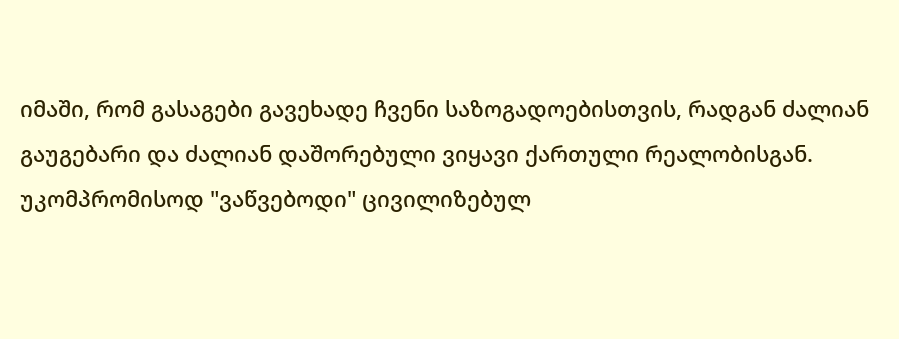იმაში, რომ გასაგები გავეხადე ჩვენი საზოგადოებისთვის, რადგან ძალიან გაუგებარი და ძალიან დაშორებული ვიყავი ქართული რეალობისგან. უკომპრომისოდ "ვაწვებოდი" ცივილიზებულ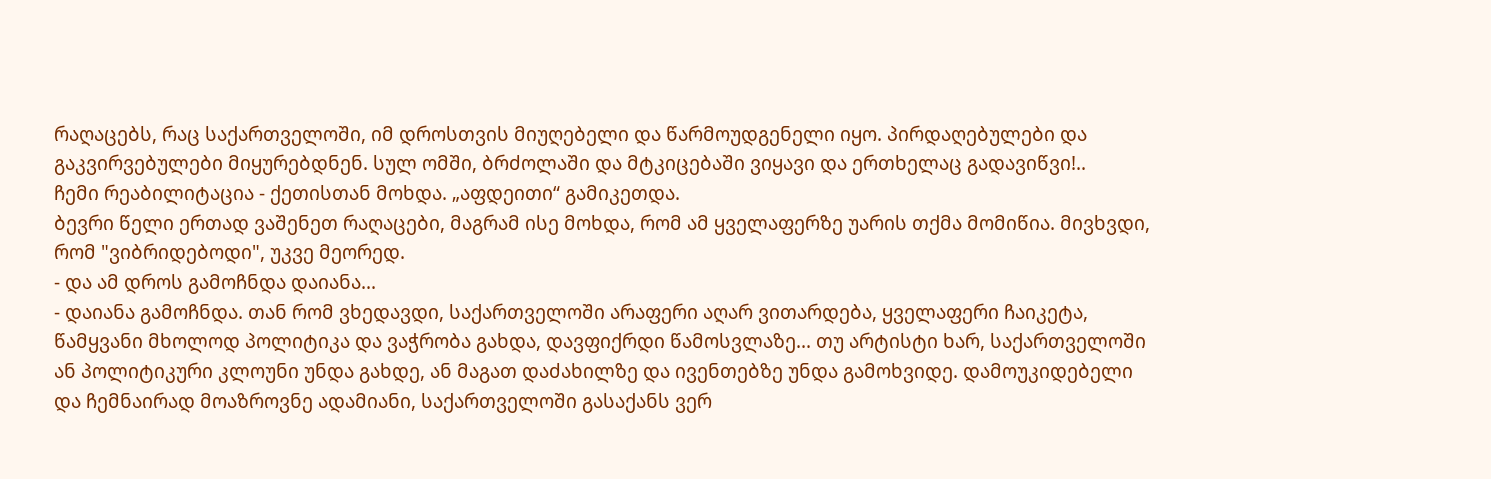რაღაცებს, რაც საქართველოში, იმ დროსთვის მიუღებელი და წარმოუდგენელი იყო. პირდაღებულები და გაკვირვებულები მიყურებდნენ. სულ ომში, ბრძოლაში და მტკიცებაში ვიყავი და ერთხელაც გადავიწვი!..
ჩემი რეაბილიტაცია - ქეთისთან მოხდა. „აფდეითი“ გამიკეთდა.
ბევრი წელი ერთად ვაშენეთ რაღაცები, მაგრამ ისე მოხდა, რომ ამ ყველაფერზე უარის თქმა მომიწია. მივხვდი, რომ "ვიბრიდებოდი", უკვე მეორედ.
- და ამ დროს გამოჩნდა დაიანა...
- დაიანა გამოჩნდა. თან რომ ვხედავდი, საქართველოში არაფერი აღარ ვითარდება, ყველაფერი ჩაიკეტა, წამყვანი მხოლოდ პოლიტიკა და ვაჭრობა გახდა, დავფიქრდი წამოსვლაზე... თუ არტისტი ხარ, საქართველოში ან პოლიტიკური კლოუნი უნდა გახდე, ან მაგათ დაძახილზე და ივენთებზე უნდა გამოხვიდე. დამოუკიდებელი და ჩემნაირად მოაზროვნე ადამიანი, საქართველოში გასაქანს ვერ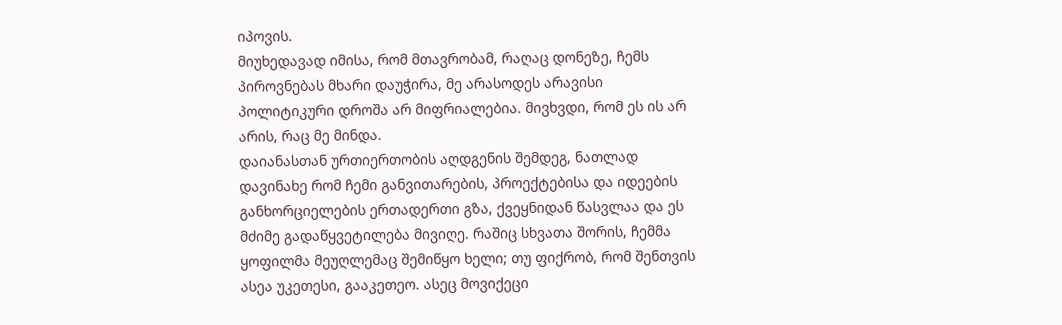იპოვის.
მიუხედავად იმისა, რომ მთავრობამ, რაღაც დონეზე, ჩემს პიროვნებას მხარი დაუჭირა, მე არასოდეს არავისი პოლიტიკური დროშა არ მიფრიალებია. მივხვდი, რომ ეს ის არ არის, რაც მე მინდა.
დაიანასთან ურთიერთობის აღდგენის შემდეგ, ნათლად დავინახე რომ ჩემი განვითარების, პროექტებისა და იდეების განხორციელების ერთადერთი გზა, ქვეყნიდან წასვლაა და ეს მძიმე გადაწყვეტილება მივიღე. რაშიც სხვათა შორის, ჩემმა ყოფილმა მეუღლემაც შემიწყო ხელი; თუ ფიქრობ, რომ შენთვის ასეა უკეთესი, გააკეთეო. ასეც მოვიქეცი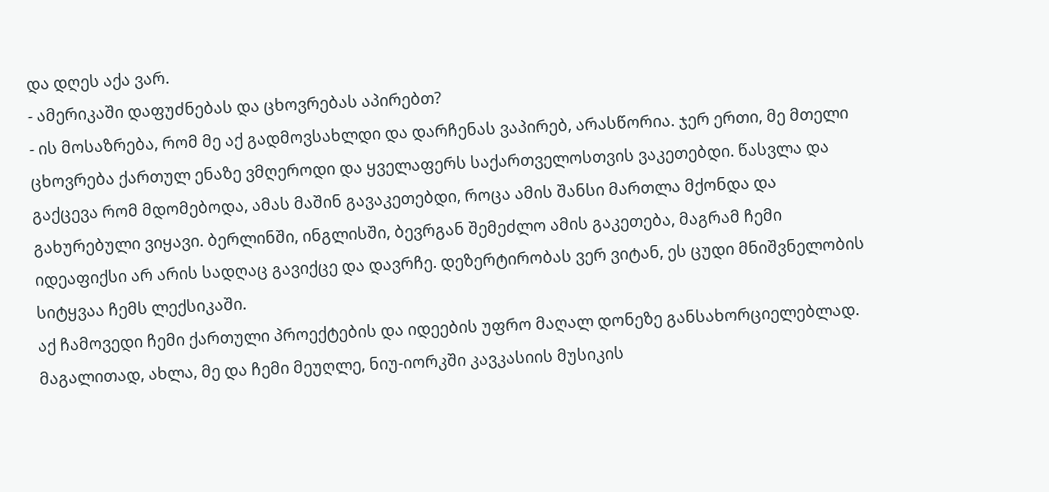და დღეს აქა ვარ.
- ამერიკაში დაფუძნებას და ცხოვრებას აპირებთ?
- ის მოსაზრება, რომ მე აქ გადმოვსახლდი და დარჩენას ვაპირებ, არასწორია. ჯერ ერთი, მე მთელი ცხოვრება ქართულ ენაზე ვმღეროდი და ყველაფერს საქართველოსთვის ვაკეთებდი. წასვლა და გაქცევა რომ მდომებოდა, ამას მაშინ გავაკეთებდი, როცა ამის შანსი მართლა მქონდა და გახურებული ვიყავი. ბერლინში, ინგლისში, ბევრგან შემეძლო ამის გაკეთება, მაგრამ ჩემი იდეაფიქსი არ არის სადღაც გავიქცე და დავრჩე. დეზერტირობას ვერ ვიტან, ეს ცუდი მნიშვნელობის სიტყვაა ჩემს ლექსიკაში.
აქ ჩამოვედი ჩემი ქართული პროექტების და იდეების უფრო მაღალ დონეზე განსახორციელებლად. მაგალითად, ახლა, მე და ჩემი მეუღლე, ნიუ-იორკში კავკასიის მუსიკის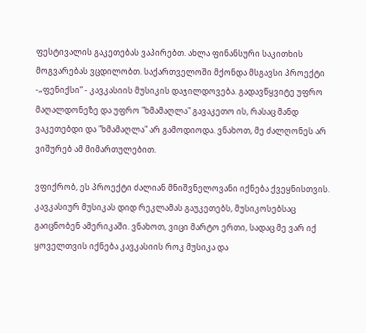ფესტივალის გაკეთებას ვაპირებთ. ახლა ფინანსური საკითხის მოგვარებას ვცდილობთ. საქართველოში მქონდა მსგავსი პროექტი -„ფენიქსი“ - კავკასიის მუსიკის დაჯილდოვება. გადავწყვიტე უფრო მაღალდონეზე და უფრო "ხმამაღლა" გავაკეთო ის, რასაც მანდ ვაკეთებდი და "ხმამაღლა" არ გამოდიოდა. ვნახოთ, მე ძალღონეს არ ვიშურებ ამ მიმართულებით.

ვფიქრობ, ეს პროექტი ძალიან მნიშვნელოვანი იქნება ქვეყნისთვის. კავკასიურ მუსიკას დიდ რეკლამას გაუკეთებს, მუსიკოსებსაც გაიცნობენ ამერიკაში. ვნახოთ, ვიცი მარტო ერთი, სადაც მე ვარ იქ ყოველთვის იქნება კავკასიის როკ მუსიკა და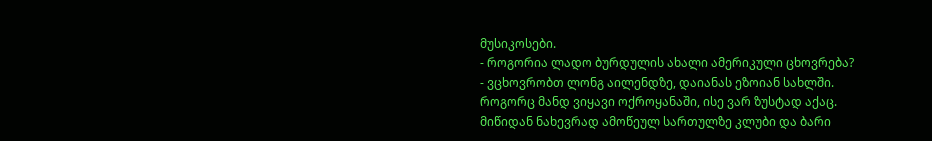მუსიკოსები.
- როგორია ლადო ბურდულის ახალი ამერიკული ცხოვრება?
- ვცხოვრობთ ლონგ აილენდზე, დაიანას ეზოიან სახლში. როგორც მანდ ვიყავი ოქროყანაში, ისე ვარ ზუსტად აქაც. მიწიდან ნახევრად ამოწეულ სართულზე კლუბი და ბარი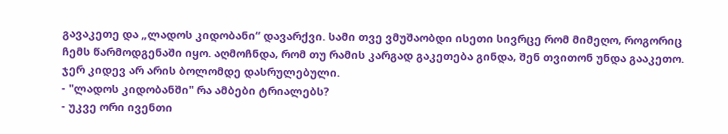გავაკეთე და „ლადოს კიდობანი“ დავარქვი. სამი თვე ვმუშაობდი ისეთი სივრცე რომ მიმეღო, როგორიც ჩემს წარმოდგენაში იყო. აღმოჩნდა, რომ თუ რამის კარგად გაკეთება გინდა, შენ თვითონ უნდა გააკეთო. ჯერ კიდევ არ არის ბოლომდე დასრულებული.
- "ლადოს კიდობანში" რა ამბები ტრიალებს?
- უკვე ორი ივენთი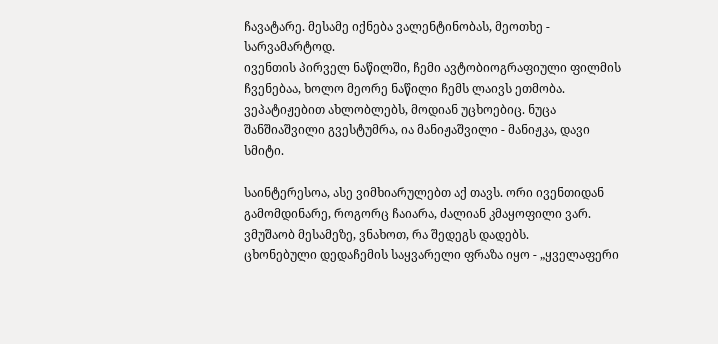ჩავატარე. მესამე იქნება ვალენტინობას, მეოთხე - სარვამარტოდ.
ივენთის პირველ ნაწილში, ჩემი ავტობიოგრაფიული ფილმის ჩვენებაა, ხოლო მეორე ნაწილი ჩემს ლაივს ეთმობა. ვეპატიჟებით ახლობლებს, მოდიან უცხოებიც. ნუცა შანშიაშვილი გვესტუმრა, ია მანიჟაშვილი - მანიჟკა, დავი სმიტი.

საინტერესოა, ასე ვიმხიარულებთ აქ თავს. ორი ივენთიდან გამომდინარე, როგორც ჩაიარა, ძალიან კმაყოფილი ვარ. ვმუშაობ მესამეზე, ვნახოთ, რა შედეგს დადებს.
ცხონებული დედაჩემის საყვარელი ფრაზა იყო - „ყველაფერი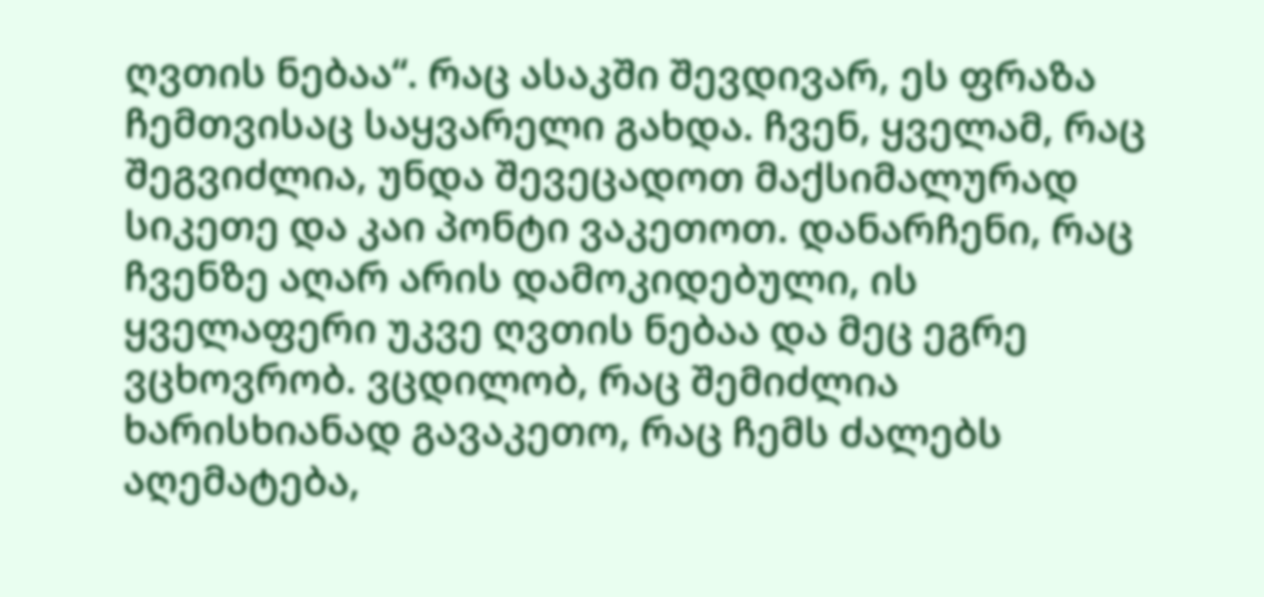ღვთის ნებაა“. რაც ასაკში შევდივარ, ეს ფრაზა ჩემთვისაც საყვარელი გახდა. ჩვენ, ყველამ, რაც შეგვიძლია, უნდა შევეცადოთ მაქსიმალურად სიკეთე და კაი პონტი ვაკეთოთ. დანარჩენი, რაც ჩვენზე აღარ არის დამოკიდებული, ის ყველაფერი უკვე ღვთის ნებაა და მეც ეგრე ვცხოვრობ. ვცდილობ, რაც შემიძლია ხარისხიანად გავაკეთო, რაც ჩემს ძალებს აღემატება,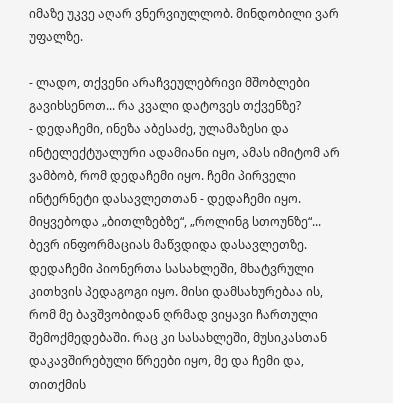იმაზე უკვე აღარ ვნერვიულლობ. მინდობილი ვარ უფალზე.

- ლადო, თქვენი არაჩვეულებრივი მშობლები გავიხსენოთ... რა კვალი დატოვეს თქვენზე?
- დედაჩემი, ინეზა აბესაძე, ულამაზესი და ინტელექტუალური ადამიანი იყო, ამას იმიტომ არ ვამბობ, რომ დედაჩემი იყო. ჩემი პირველი ინტერნეტი დასავლეთთან - დედაჩემი იყო. მიყვებოდა „ბითლზებზე“, „როლინგ სთოუნზე“... ბევრ ინფორმაციას მაწვდიდა დასავლეთზე. დედაჩემი პიონერთა სასახლეში, მხატვრული კითხვის პედაგოგი იყო. მისი დამსახურებაა ის, რომ მე ბავშვობიდან ღრმად ვიყავი ჩართული შემოქმედებაში. რაც კი სასახლეში, მუსიკასთან დაკავშირებული წრეები იყო, მე და ჩემი და, თითქმის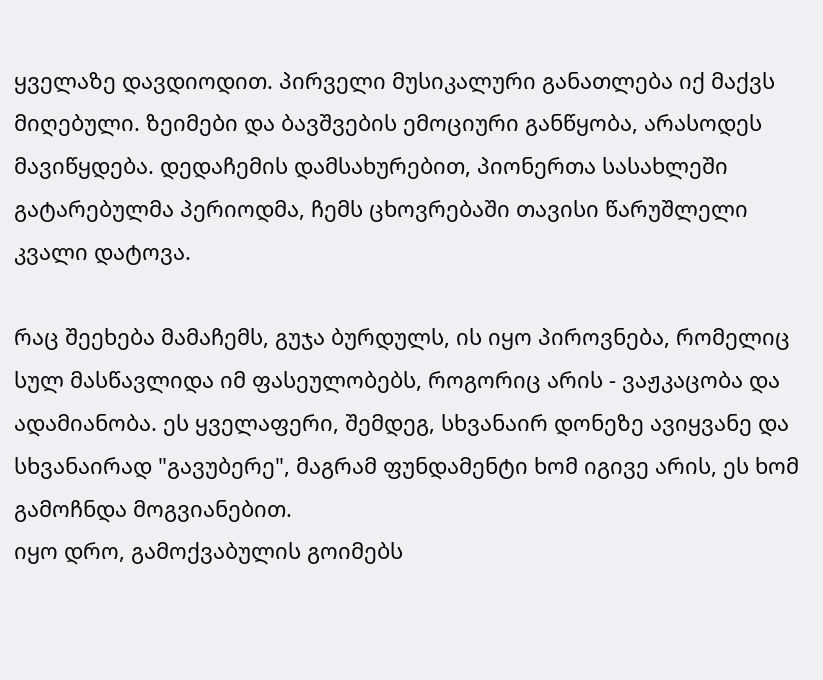ყველაზე დავდიოდით. პირველი მუსიკალური განათლება იქ მაქვს მიღებული. ზეიმები და ბავშვების ემოციური განწყობა, არასოდეს მავიწყდება. დედაჩემის დამსახურებით, პიონერთა სასახლეში გატარებულმა პერიოდმა, ჩემს ცხოვრებაში თავისი წარუშლელი კვალი დატოვა.

რაც შეეხება მამაჩემს, გუჯა ბურდულს, ის იყო პიროვნება, რომელიც სულ მასწავლიდა იმ ფასეულობებს, როგორიც არის - ვაჟკაცობა და ადამიანობა. ეს ყველაფერი, შემდეგ, სხვანაირ დონეზე ავიყვანე და სხვანაირად "გავუბერე", მაგრამ ფუნდამენტი ხომ იგივე არის, ეს ხომ გამოჩნდა მოგვიანებით.
იყო დრო, გამოქვაბულის გოიმებს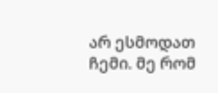არ ესმოდათ ჩემი. მე რომ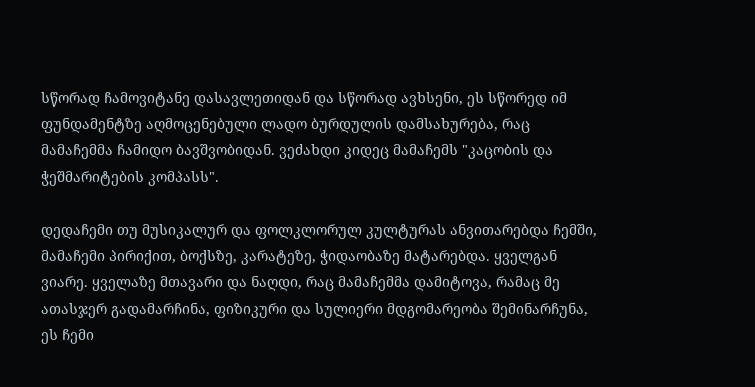სწორად ჩამოვიტანე დასავლეთიდან და სწორად ავხსენი, ეს სწორედ იმ ფუნდამენტზე აღმოცენებული ლადო ბურდულის დამსახურება, რაც მამაჩემმა ჩამიდო ბავშვობიდან. ვეძახდი კიდეც მამაჩემს "კაცობის და ჭეშმარიტების კომპასს".

დედაჩემი თუ მუსიკალურ და ფოლკლორულ კულტურას ანვითარებდა ჩემში, მამაჩემი პირიქით, ბოქსზე, კარატეზე, ჭიდაობაზე მატარებდა. ყველგან ვიარე. ყველაზე მთავარი და ნაღდი, რაც მამაჩემმა დამიტოვა, რამაც მე ათასჯერ გადამარჩინა, ფიზიკური და სულიერი მდგომარეობა შემინარჩუნა, ეს ჩემი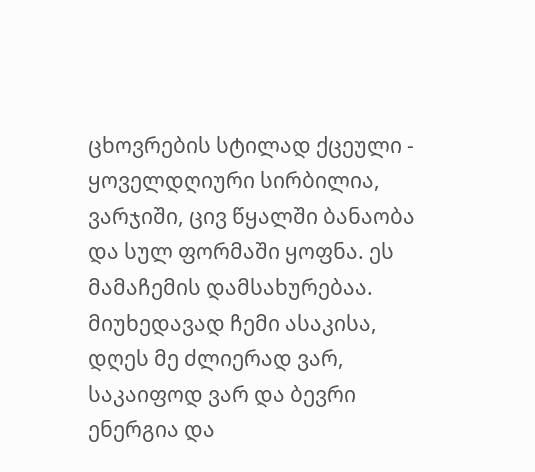ცხოვრების სტილად ქცეული - ყოველდღიური სირბილია, ვარჯიში, ცივ წყალში ბანაობა და სულ ფორმაში ყოფნა. ეს მამაჩემის დამსახურებაა. მიუხედავად ჩემი ასაკისა, დღეს მე ძლიერად ვარ, საკაიფოდ ვარ და ბევრი ენერგია და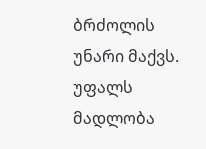ბრძოლის უნარი მაქვს. უფალს მადლობა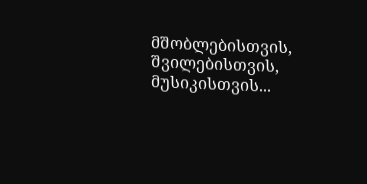მშობლებისთვის, შვილებისთვის, მუსიკისთვის...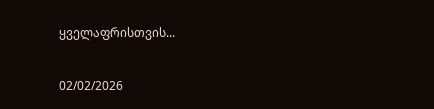ყველაფრისთვის...

02/02/2026